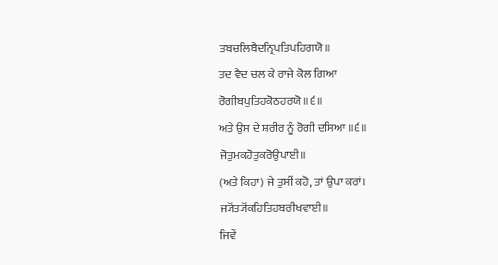ਤਬਚਲਿਬੈਦਨ੍ਰਿਪਤਿਪਹਿਗਯੋ॥
ਤਦ ਵੈਦ ਚਲ ਕੇ ਰਾਜੇ ਕੋਲ ਗਿਆ
ਰੋਗੀਬਪੁਤਿਹਕੋਠਹਰਯੋ॥੬॥
ਅਤੇ ਉਸ ਦੇ ਸ਼ਰੀਰ ਨੂੰ ਰੋਗੀ ਦਸਿਆ ॥੬॥
ਜੋਤੁਮਕਹੋਤੁਕਰੋਉਪਾਈ॥
(ਅਤੇ ਕਿਹਾ) ਜੇ ਤੁਸੀਂ ਕਹੋ, ਤਾਂ ਉਪਾ ਕਰਾਂ।
ਜ੍ਯੋਂਤ੍ਯੋਂਕਹਿਤਿਹਬਰੀਖਵਾਈ॥
ਜਿਵੇਂ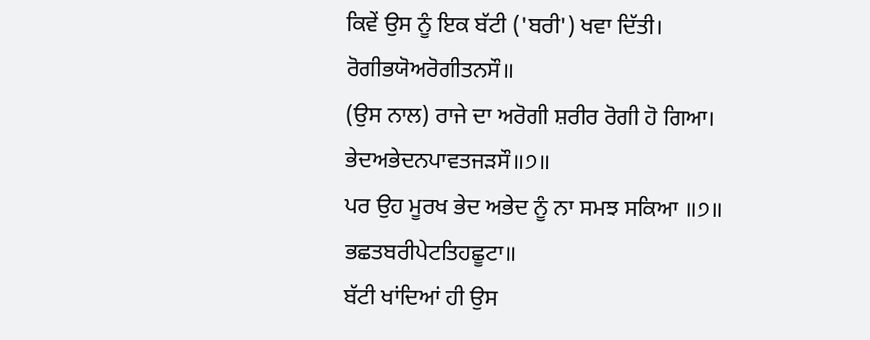ਕਿਵੇਂ ਉਸ ਨੂੰ ਇਕ ਬੱਟੀ ('ਬਰੀ') ਖਵਾ ਦਿੱਤੀ।
ਰੋਗੀਭਯੋਅਰੋਗੀਤਨਸੌ॥
(ਉਸ ਨਾਲ) ਰਾਜੇ ਦਾ ਅਰੋਗੀ ਸ਼ਰੀਰ ਰੋਗੀ ਹੋ ਗਿਆ।
ਭੇਦਅਭੇਦਨਪਾਵਤਜੜਸੌ॥੭॥
ਪਰ ਉਹ ਮੂਰਖ ਭੇਦ ਅਭੇਦ ਨੂੰ ਨਾ ਸਮਝ ਸਕਿਆ ॥੭॥
ਭਛਤਬਰੀਪੇਟਤਿਹਛੂਟਾ॥
ਬੱਟੀ ਖਾਂਦਿਆਂ ਹੀ ਉਸ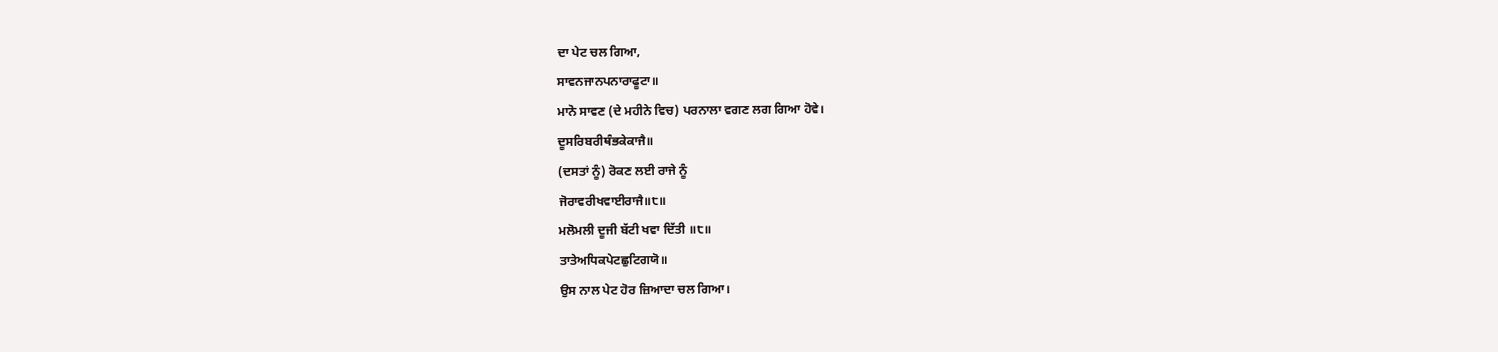ਦਾ ਪੇਟ ਚਲ ਗਿਆ,
ਸਾਵਨਜਾਨਪਨਾਰਾਫੂਟਾ॥
ਮਾਨੋ ਸਾਵਣ (ਦੇ ਮਹੀਨੇ ਵਿਚ) ਪਰਨਾਲਾ ਵਗਣ ਲਗ ਗਿਆ ਹੋਵੇ।
ਦੂਸਰਿਬਰੀਥੰਭਕੇਕਾਜੈ॥
(ਦਸਤਾਂ ਨੂੰ) ਰੋਕਣ ਲਈ ਰਾਜੇ ਨੂੰ
ਜੋਰਾਵਰੀਖਵਾਈਰਾਜੈ॥੮॥
ਮਲੋਮਲੀ ਦੂਜੀ ਬੱਟੀ ਖਵਾ ਦਿੱਤੀ ॥੮॥
ਤਾਤੇਅਧਿਕਪੇਟਛੁਟਿਗਯੋ॥
ਉਸ ਨਾਲ ਪੇਟ ਹੋਰ ਜ਼ਿਆਦਾ ਚਲ ਗਿਆ।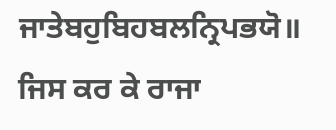ਜਾਤੇਬਹੁਬਿਹਬਲਨ੍ਰਿਪਭਯੋ॥
ਜਿਸ ਕਰ ਕੇ ਰਾਜਾ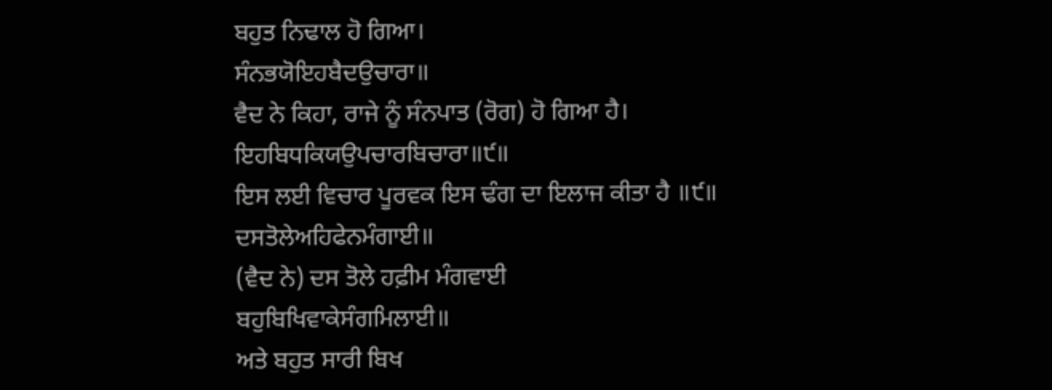ਬਹੁਤ ਨਿਢਾਲ ਹੋ ਗਿਆ।
ਸੰਨਭਯੋਇਹਬੈਦਉਚਾਰਾ॥
ਵੈਦ ਨੇ ਕਿਹਾ, ਰਾਜੇ ਨੂੰ ਸੰਨਪਾਤ (ਰੋਗ) ਹੋ ਗਿਆ ਹੈ।
ਇਹਬਿਧਕਿਯਉਪਚਾਰਬਿਚਾਰਾ॥੯॥
ਇਸ ਲਈ ਵਿਚਾਰ ਪੂਰਵਕ ਇਸ ਢੰਗ ਦਾ ਇਲਾਜ ਕੀਤਾ ਹੈ ॥੯॥
ਦਸਤੋਲੇਅਹਿਫੇਨਮੰਗਾਈ॥
(ਵੈਦ ਨੇ) ਦਸ ਤੋਲੇ ਹਫ਼ੀਮ ਮੰਗਵਾਈ
ਬਹੁਬਿਖਿਵਾਕੇਸੰਗਮਿਲਾਈ॥
ਅਤੇ ਬਹੁਤ ਸਾਰੀ ਬਿਖ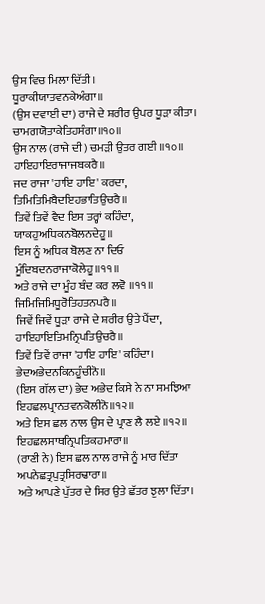ਉਸ ਵਿਚ ਮਿਲਾ ਦਿੱਤੀ।
ਧੂਰਾਕੀਯਾਤਵਨਕੇਅੰਗਾ॥
(ਉਸ ਦਵਾਈ ਦਾ) ਰਾਜੇ ਦੇ ਸ਼ਰੀਰ ਉਪਰ ਧੂੜਾ ਕੀਤਾ।
ਚਾਮਗਯੋਤਾਕੇਤਿਹਸੰਗਾ॥੧੦॥
ਉਸ ਨਾਲ (ਰਾਜੇ ਦੀ) ਚਮੜੀ ਉਤਰ ਗਈ ॥੧੦॥
ਹਾਇਹਾਇਰਾਜਾਜਬਕਰੈ॥
ਜਦ ਰਾਜਾ 'ਹਾਇ ਹਾਇ' ਕਰਦਾ,
ਤਿਮਿਤਿਮਿਬੈਦਇਹਭਾਤਿਉਚਰੈ॥
ਤਿਵੇਂ ਤਿਵੇਂ ਵੈਦ ਇਸ ਤਰ੍ਹਾਂ ਕਹਿੰਦਾ,
ਯਾਕਹੁਅਧਿਕਨਬੋਲਨਦੇਹੂ॥
ਇਸ ਨੂੰ ਅਧਿਕ ਬੋਲਣ ਨਾ ਦਿਓ
ਮੂੰਦਿਬਦਨਰਾਜਾਕੋਲੇਹੂ॥੧੧॥
ਅਤੇ ਰਾਜੇ ਦਾ ਮੂੰਹ ਬੰਦ ਕਰ ਲਵੋ ॥੧੧॥
ਜਿਮਿਜਿਮਿਧੂਰੋਤਿਹਤਨਪਰੈ॥
ਜਿਵੇਂ ਜਿਵੇਂ ਧੂੜਾ ਰਾਜੇ ਦੇ ਸ਼ਰੀਰ ਉਤੇ ਪੈਂਦਾ,
ਹਾਇਹਾਇਤਿਮਨ੍ਰਿਪਤਿਉਚਰੈ॥
ਤਿਵੇਂ ਤਿਵੇਂ ਰਾਜਾ 'ਹਾਇ ਹਾਇ' ਕਹਿੰਦਾ।
ਭੇਦਅਭੇਦਨਕਿਨਹੂੰਚੀਨੋ॥
(ਇਸ ਗੱਲ ਦਾ) ਭੇਦ ਅਭੇਦ ਕਿਸੇ ਨੇ ਨਾ ਸਮਝਿਆ
ਇਹਛਲਪ੍ਰਾਨਤਵਨਕੋਲੀਨੋ॥੧੨॥
ਅਤੇ ਇਸ ਛਲ ਨਾਲ ਉਸ ਦੇ ਪ੍ਰਾਣ ਲੈ ਲਏ ॥੧੨॥
ਇਹਛਲਸਾਥਨ੍ਰਿਪਤਿਕਹਮਾਰਾ॥
(ਰਾਣੀ ਨੇ) ਇਸ ਛਲ ਨਾਲ ਰਾਜੇ ਨੂੰ ਮਾਰ ਦਿੱਤਾ
ਅਪਨੇਛਤ੍ਰਪੁਤ੍ਰਸਿਰਢਾਰਾ॥
ਅਤੇ ਆਪਣੇ ਪੁੱਤਰ ਦੇ ਸਿਰ ਉਤੇ ਛੱਤਰ ਝੁਲਾ ਦਿੱਤਾ।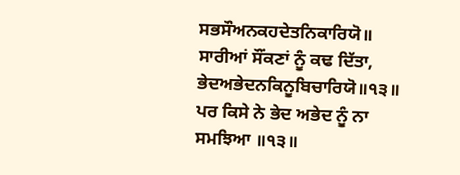ਸਭਸੌਅਨਕਹਦੇਤਨਿਕਾਰਿਯੋ॥
ਸਾਰੀਆਂ ਸੌਂਕਣਾਂ ਨੂੰ ਕਢ ਦਿੱਤਾ,
ਭੇਦਅਭੇਦਨਕਿਨੂਬਿਚਾਰਿਯੋ॥੧੩॥
ਪਰ ਕਿਸੇ ਨੇ ਭੇਦ ਅਭੇਦ ਨੂੰ ਨਾ ਸਮਝਿਆ ॥੧੩॥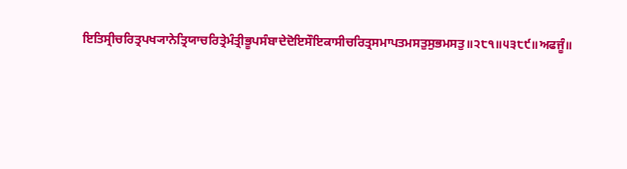ਇਤਿਸ੍ਰੀਚਰਿਤ੍ਰਪਖ੍ਯਾਨੇਤ੍ਰਿਯਾਚਰਿਤ੍ਰੇਮੰਤ੍ਰੀਭੂਪਸੰਬਾਦੇਦੋਇਸੌਇਕਾਸੀਚਰਿਤ੍ਰਸਮਾਪਤਮਸਤੁਸੁਭਮਸਤੁ॥੨੮੧॥੫੩੮੯॥ਅਫਜੂੰ॥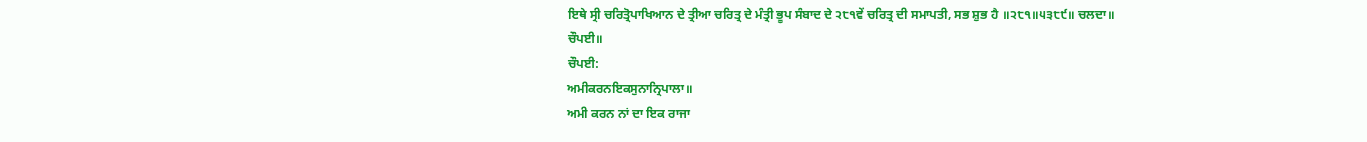ਇਥੇ ਸ੍ਰੀ ਚਰਿਤ੍ਰੋਪਾਖਿਆਨ ਦੇ ਤ੍ਰੀਆ ਚਰਿਤ੍ਰ ਦੇ ਮੰਤ੍ਰੀ ਭੂਪ ਸੰਬਾਦ ਦੇ ੨੮੧ਵੇਂ ਚਰਿਤ੍ਰ ਦੀ ਸਮਾਪਤੀ, ਸਭ ਸ਼ੁਭ ਹੈ ॥੨੮੧॥੫੩੮੯॥ ਚਲਦਾ॥
ਚੌਪਈ॥
ਚੌਪਈ:
ਅਮੀਕਰਨਇਕਸੁਨਾਨ੍ਰਿਪਾਲਾ॥
ਅਮੀ ਕਰਨ ਨਾਂ ਦਾ ਇਕ ਰਾਜਾ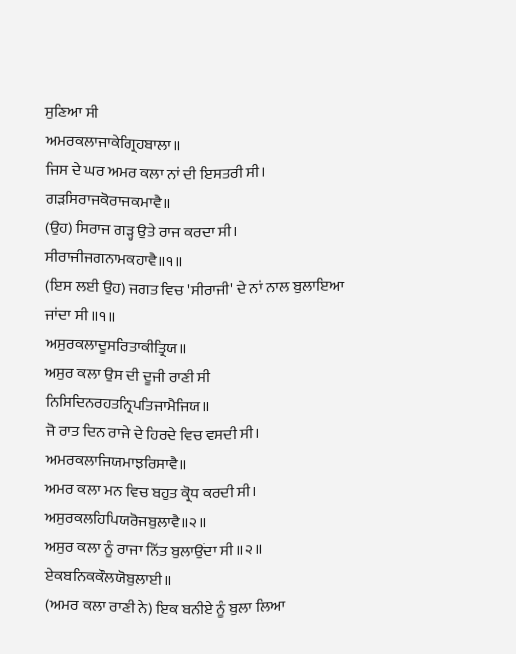ਸੁਣਿਆ ਸੀ
ਅਮਰਕਲਾਜਾਕੇਗ੍ਰਿਹਬਾਲਾ॥
ਜਿਸ ਦੇ ਘਰ ਅਮਰ ਕਲਾ ਨਾਂ ਦੀ ਇਸਤਰੀ ਸੀ।
ਗੜਸਿਰਾਜਕੋਰਾਜਕਮਾਵੈ॥
(ਉਹ) ਸਿਰਾਜ ਗੜ੍ਹ ਉਤੇ ਰਾਜ ਕਰਦਾ ਸੀ।
ਸੀਰਾਜੀਜਗਨਾਮਕਹਾਵੈ॥੧॥
(ਇਸ ਲਈ ਉਹ) ਜਗਤ ਵਿਚ 'ਸੀਰਾਜੀ' ਦੇ ਨਾਂ ਨਾਲ ਬੁਲਾਇਆ ਜਾਂਦਾ ਸੀ ॥੧॥
ਅਸੁਰਕਲਾਦੂਸਰਿਤਾਕੀਤ੍ਰਿਯ॥
ਅਸੁਰ ਕਲਾ ਉਸ ਦੀ ਦੂਜੀ ਰਾਣੀ ਸੀ
ਨਿਸਿਦਿਨਰਹਤਨ੍ਰਿਪਤਿਜਾਮੈਜਿਯ॥
ਜੋ ਰਾਤ ਦਿਨ ਰਾਜੇ ਦੇ ਹਿਰਦੇ ਵਿਚ ਵਸਦੀ ਸੀ।
ਅਮਰਕਲਾਜਿਯਮਾਝਰਿਸਾਵੈ॥
ਅਮਰ ਕਲਾ ਮਨ ਵਿਚ ਬਹੁਤ ਕ੍ਰੋਧ ਕਰਦੀ ਸੀ।
ਅਸੁਰਕਲਹਿਪਿਯਰੋਜਬੁਲਾਵੈ॥੨॥
ਅਸੁਰ ਕਲਾ ਨੂੰ ਰਾਜਾ ਨਿੱਤ ਬੁਲਾਉਂਦਾ ਸੀ ॥੨॥
ਏਕਬਨਿਕਕੌਲਯੋਬੁਲਾਈ॥
(ਅਮਰ ਕਲਾ ਰਾਣੀ ਨੇ) ਇਕ ਬਨੀਏ ਨੂੰ ਬੁਲਾ ਲਿਆ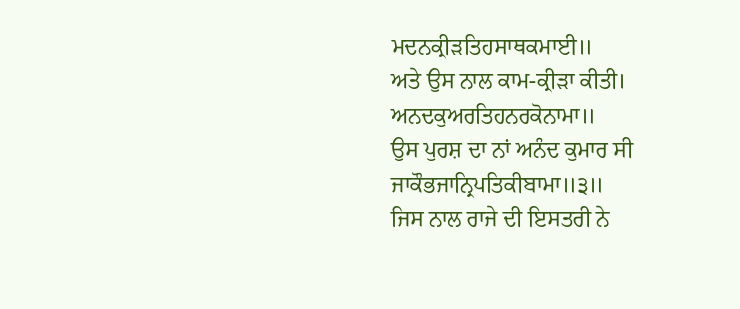ਮਦਨਕ੍ਰੀੜਤਿਹਸਾਥਕਮਾਈ॥
ਅਤੇ ਉਸ ਨਾਲ ਕਾਮ-ਕ੍ਰੀੜਾ ਕੀਤੀ।
ਅਨਦਕੁਅਰਤਿਹਨਰਕੋਨਾਮਾ॥
ਉਸ ਪੁਰਸ਼ ਦਾ ਨਾਂ ਅਨੰਦ ਕੁਮਾਰ ਸੀ
ਜਾਕੌਭਜਾਨ੍ਰਿਪਤਿਕੀਬਾਮਾ॥੩॥
ਜਿਸ ਨਾਲ ਰਾਜੇ ਦੀ ਇਸਤਰੀ ਨੇ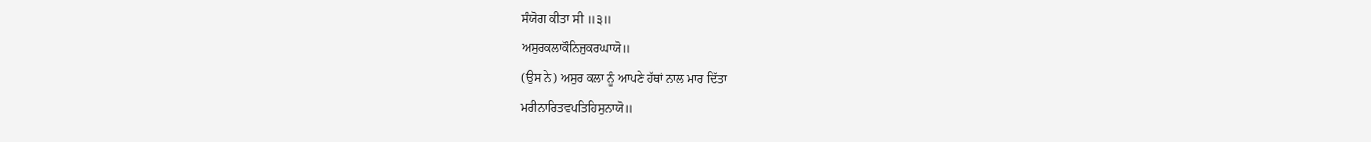ਸੰਯੋਗ ਕੀਤਾ ਸੀ ॥੩॥
ਅਸੁਰਕਲਾਕੌਨਿਜੁਕਰਘਾਯੋ॥
(ਉਸ ਨੇ) ਅਸੁਰ ਕਲਾ ਨੂੰ ਆਪਣੇ ਹੱਥਾਂ ਨਾਲ ਮਾਰ ਦਿੱਤਾ
ਮਰੀਨਾਰਿਤਵਪਤਿਹਿਸੁਨਾਯੋ॥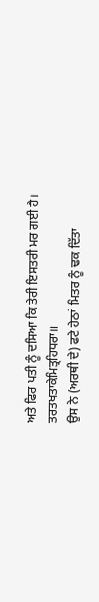ਅਤੇ ਫਿਰ ਪਤੀ ਨੂੰ ਦਸਿਆ ਕਿ ਤੇਰੀ ਇਸਤਰੀ ਮਰ ਗਈ ਹੈ।
ਤਰਤਖਤਾਕੇਮਿਤ੍ਰਹਿਧਰਾ॥
ਉਸ ਨੇ (ਅਰਥੀ ਦੇ) ਫਟੇ ਹੇਠਾਂ ਮਿਤਰ ਨੂੰ ਢਕ ਦਿੱਤਾ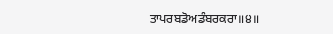ਤਾਪਰਬਡੋਅਡੰਬਰਕਰਾ॥੪॥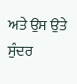ਅਤੇ ਉਸ ਉਤੇ ਸੁੰਦਰ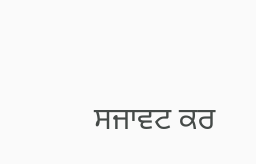ਸਜਾਵਟ ਕਰ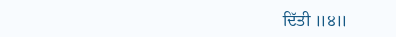ਦਿੱਤੀ ॥੪॥